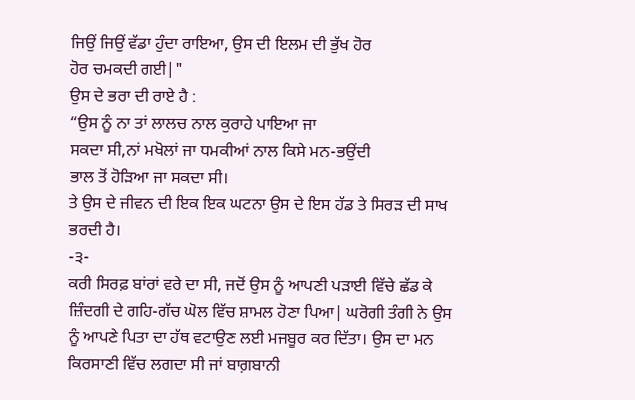ਜਿਉਂ ਜਿਉਂ ਵੱਡਾ ਹੁੰਦਾ ਰਾਇਆ, ਉਸ ਦੀ ਇਲਮ ਦੀ ਭੁੱਖ ਹੋਰ
ਹੋਰ ਚਮਕਦੀ ਗਈ|"
ਉਸ ਦੇ ਭਰਾ ਦੀ ਰਾਏ ਹੈ :
“ਉਸ ਨੂੰ ਨਾ ਤਾਂ ਲਾਲਚ ਨਾਲ ਕੁਰਾਹੇ ਪਾਇਆ ਜਾ
ਸਕਦਾ ਸੀ,ਨਾਂ ਮਖੋਲਾਂ ਜਾ ਧਮਕੀਆਂ ਨਾਲ ਕਿਸੇ ਮਨ-ਭਉਂਦੀ
ਭਾਲ ਤੋਂ ਹੋੜਿਆ ਜਾ ਸਕਦਾ ਸੀ।
ਤੇ ਉਸ ਦੇ ਜੀਵਨ ਦੀ ਇਕ ਇਕ ਘਟਨਾ ਉਸ ਦੇ ਇਸ ਹੱਡ ਤੇ ਸਿਰੜ ਦੀ ਸਾਖ ਭਰਦੀ ਹੈ।
-੩-
ਕਰੀ ਸਿਰਫ਼ ਬਾਂਰਾਂ ਵਰੇ ਦਾ ਸੀ, ਜਦੋਂ ਉਸ ਨੂੰ ਆਪਣੀ ਪੜਾਈ ਵਿੱਚੇ ਛੱਡ ਕੇ ਜ਼ਿੰਦਗੀ ਦੇ ਗਹਿ-ਗੱਚ ਘੋਲ ਵਿੱਚ ਸ਼ਾਮਲ ਹੋਣਾ ਪਿਆ| ਘਰੋਗੀ ਤੰਗੀ ਨੇ ਉਸ ਨੂੰ ਆਪਣੇ ਪਿਤਾ ਦਾ ਹੱਥ ਵਟਾਉਣ ਲਈ ਮਜਬੂਰ ਕਰ ਦਿੱਤਾ। ਉਸ ਦਾ ਮਨ ਕਿਰਸਾਣੀ ਵਿੱਚ ਲਗਦਾ ਸੀ ਜਾਂ ਬਾਗ਼ਬਾਨੀ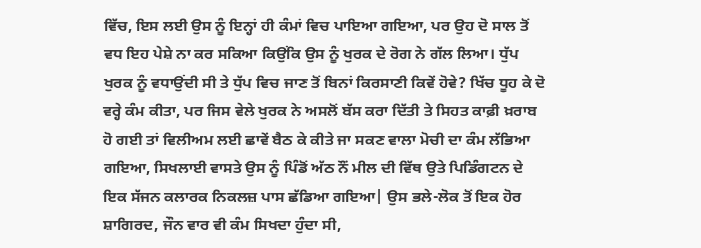ਵਿੱਚ, ਇਸ ਲਈ ਉਸ ਨੂੰ ਇਨ੍ਹਾਂ ਹੀ ਕੰਮਾਂ ਵਿਚ ਪਾਇਆ ਗਇਆ, ਪਰ ਉਹ ਦੋ ਸਾਲ ਤੋਂ ਵਧ ਇਹ ਪੇਸ਼ੇ ਨਾ ਕਰ ਸਕਿਆ ਕਿਉਂਕਿ ਉਸ ਨੂੰ ਖੁਰਕ ਦੇ ਰੋਗ ਨੇ ਗੱਲ ਲਿਆ। ਧੁੱਪ ਖੁਰਕ ਨੂੰ ਵਧਾਉਂਦੀ ਸੀ ਤੇ ਧੁੱਪ ਵਿਚ ਜਾਣ ਤੋਂ ਬਿਨਾਂ ਕਿਰਸਾਣੀ ਕਿਵੇਂ ਹੋਵੇ? ਖਿੱਚ ਧੂਹ ਕੇ ਦੋ ਵਰ੍ਹੇ ਕੰਮ ਕੀਤਾ, ਪਰ ਜਿਸ ਵੇਲੇ ਖੁਰਕ ਨੇ ਅਸਲੋਂ ਬੱਸ ਕਰਾ ਦਿੱਤੀ ਤੇ ਸਿਹਤ ਕਾਫ਼ੀ ਖ਼ਰਾਬ ਹੋ ਗਈ ਤਾਂ ਵਿਲੀਅਮ ਲਈ ਛਾਵੇਂ ਬੈਠ ਕੇ ਕੀਤੇ ਜਾ ਸਕਣ ਵਾਲਾ ਮੋਚੀ ਦਾ ਕੰਮ ਲੱਭਿਆ ਗਇਆ, ਸਿਖਲਾਈ ਵਾਸਤੇ ਉਸ ਨੂੰ ਪਿੰਡੋਂ ਅੱਠ ਨੌਂ ਮੀਲ ਦੀ ਵਿੱਥ ਉਤੇ ਪਿਡਿੰਗਟਨ ਦੇ ਇਕ ਸੱਜਨ ਕਲਾਰਕ ਨਿਕਲਜ਼ ਪਾਸ ਛੱਡਿਆ ਗਇਆ| ਉਸ ਭਲੇ-ਲੋਕ ਤੋਂ ਇਕ ਹੋਰ ਸ਼ਾਗਿਰਦ, ਜੌਨ ਵਾਰ ਵੀ ਕੰਮ ਸਿਖਦਾ ਹੁੰਦਾ ਸੀ,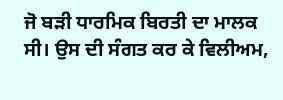ਜੋ ਬੜੀ ਧਾਰਮਿਕ ਬਿਰਤੀ ਦਾ ਮਾਲਕ ਸੀ। ਉਸ ਦੀ ਸੰਗਤ ਕਰ ਕੇ ਵਿਲੀਅਮ,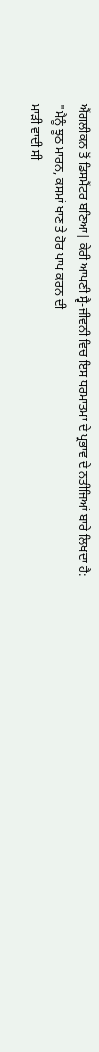ਐਂਗਲੀਕਨ ਤੋਂ ਡਿਸਮੈਂਟਰ ਬਣਿਆ| ਕੇਰੀ ਆਪਣੀ ਸ੍ਵੈ-ਜੀਵਨੀ ਵਿਚ ਇਸ ਧਰਮਾਤਮਾ ਦੇ ਪ੍ਰਭਾਵ ਦੇ ਨਤੀਜਿਆਂ ਬਾਰੇ ਲਿਖਦਾ ਹੈ:
"ਮੈਨੂੰ ਝੂਠ ਮਾਰਨ, ਕਸਮਾਂ ਖਾਣ ਤੇ ਹੋਰ ਪਾਪ ਕਰਨ ਦੀ
ਮਾੜੀ ਵਾਦੀ ਸੀ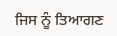ਜਿਸ ਨੂੰ ਤਿਆਗਣ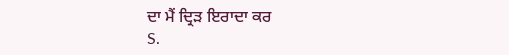ਦਾ ਮੈਂ ਦ੍ਰਿੜ ਇਰਾਦਾ ਕਰ
S.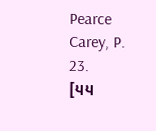Pearce Carey, P. 23.
[੫੫